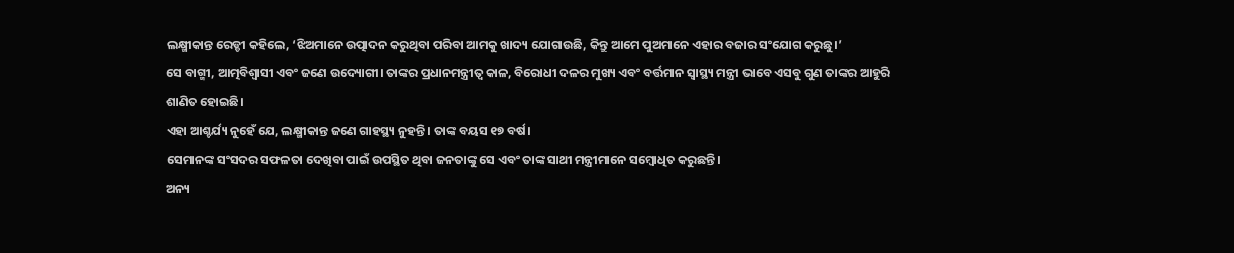ଲକ୍ଷ୍ମୀକାନ୍ତ ରେଡ୍ଡୀ କହିଲେ, ‘ଝିଅମାନେ ଉତ୍ପାଦନ କରୁଥିବା ପରିବା ଆମକୁ ଖାଦ୍ୟ ଯୋଗାଉଛି, କିନ୍ତୁ ଆମେ ପୁଅମାନେ ଏହାର ବଜାର ସଂଯୋଗ କରୁଛୁ।’
ସେ ବାଗ୍ମୀ, ଆତ୍ମବିଶ୍ୱାସୀ ଏବଂ ଜଣେ ଉଦ୍ୟୋଗୀ। ତାଙ୍କର ପ୍ରଧାନମନ୍ତ୍ରୀତ୍ୱ କାଳ, ବିରୋଧୀ ଦଳର ମୁଖ୍ୟ ଏବଂ ବର୍ତ୍ତମାନ ସ୍ୱାସ୍ଥ୍ୟ ମନ୍ତ୍ରୀ ଭାବେ ଏସବୁ ଗୁଣ ତାଙ୍କର ଆହୁରି ଶାଣିତ ହୋଇଛି।
ଏହା ଆଶ୍ଚର୍ଯ୍ୟ ନୁହେଁ ଯେ, ଲକ୍ଷ୍ମୀକାନ୍ତ ଜଣେ ଗାହସ୍ଥ୍ୟ ନୁହନ୍ତି। ତାଙ୍କ ବୟସ ୧୭ ବର୍ଷ।
ସେମାନଙ୍କ ସଂସଦର ସଫଳତା ଦେଖିବା ପାଇଁ ଉପସ୍ଥିତ ଥିବା ଜନତାଙ୍କୁ ସେ ଏବଂ ତାଙ୍କ ସାଥୀ ମନ୍ତ୍ରୀମାନେ ସମ୍ବୋଧିତ କରୁଛନ୍ତି।
ଅନ୍ୟ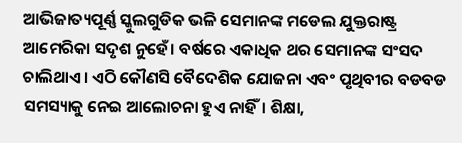ଆଭିଜାତ୍ୟପୂର୍ଣ୍ଣ ସ୍କୁଲଗୁଡିକ ଭଳି ସେମାନଙ୍କ ମଡେଲ ଯୁକ୍ତରାଷ୍ଟ୍ର ଆମେରିକା ସଦୃଶ ନୁହେଁ। ବର୍ଷରେ ଏକାଧିକ ଥର ସେମାନଙ୍କ ସଂସଦ ଚାଲିଥାଏ। ଏଠି କୌଣସି ବୈଦେଶିକ ଯୋଜନା ଏବଂ ପୃଥିବୀର ବଡବଡ ସମସ୍ୟାକୁ ନେଇ ଆଲୋଚନା ହୁଏ ନାହିଁ। ଶିକ୍ଷା,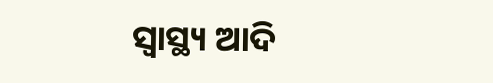ସ୍ୱାସ୍ଥ୍ୟ ଆଦି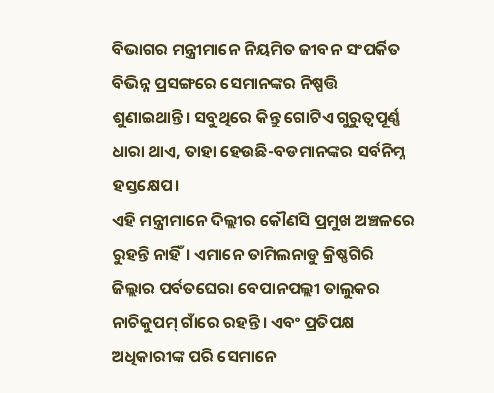ବିଭାଗର ମନ୍ତ୍ରୀମାନେ ନିୟମିତ ଜୀବନ ସଂପର୍କିତ ବିଭିନ୍ନ ପ୍ରସଙ୍ଗରେ ସେମାନଙ୍କର ନିଷ୍ପତ୍ତି ଶୁଣାଇଥାନ୍ତି। ସବୁଥିରେ କିନ୍ତୁ ଗୋଟିଏ ଗୁରୁତ୍ୱପୂର୍ଣ୍ଣ ଧାରା ଥାଏ, ତାହା ହେଉଛି-ବଡମାନଙ୍କର ସର୍ବନିମ୍ନ ହସ୍ତକ୍ଷେପ।
ଏହି ମନ୍ତ୍ରୀମାନେ ଦିଲ୍ଲୀର କୌଣସି ପ୍ରମୁଖ ଅଞ୍ଚଳରେ ରୁହନ୍ତି ନାହିଁ। ଏମାନେ ତାମିଲନାଡୁ କ୍ରିଷ୍ଣଗିରି ଜିଲ୍ଲାର ପର୍ବତଘେରା ବେପାନପଲ୍ଲୀ ତାଲୁକର ନାଚିକୁପମ୍ ଗାଁରେ ରହନ୍ତି। ଏବଂ ପ୍ରତିପକ୍ଷ ଅଧିକାରୀଙ୍କ ପରି ସେମାନେ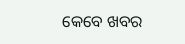କେବେ ଖବର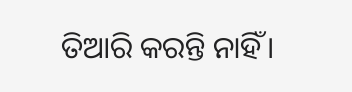ତିଆରି କରନ୍ତି ନାହିଁ।